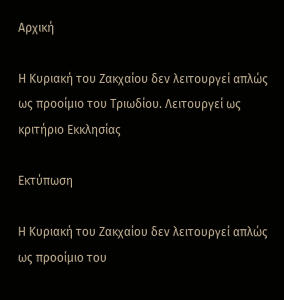Aρχική

Η Κυριακή του Ζακχαίου δεν λειτουργεί απλώς ως προοίμιο του Τριωδίου. Λειτουργεί ως κριτήριο Εκκλησίας

Εκτύπωση

Η Κυριακή του Ζακχαίου δεν λειτουργεί απλώς ως προοίμιο του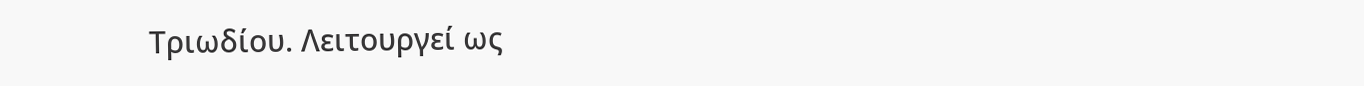Τριωδίου. Λειτουργεί ως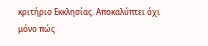κριτήριο Εκκλησίας. Αποκαλύπτει όχι μόνο πώς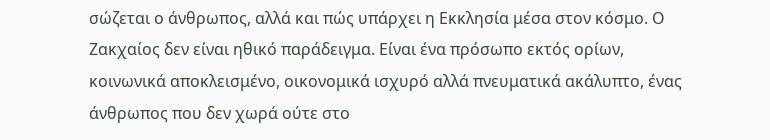σώζεται ο άνθρωπος, αλλά και πώς υπάρχει η Εκκλησία μέσα στον κόσμο. Ο Ζακχαίος δεν είναι ηθικό παράδειγμα. Είναι ένα πρόσωπο εκτός ορίων, κοινωνικά αποκλεισμένο, οικονομικά ισχυρό αλλά πνευματικά ακάλυπτο, ένας άνθρωπος που δεν χωρά ούτε στο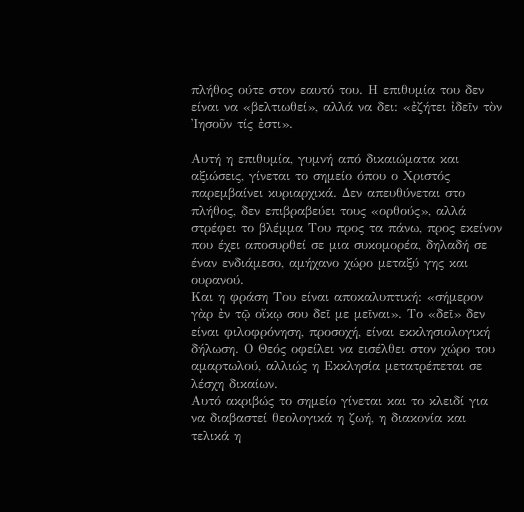πλήθος ούτε στον εαυτό του. Η επιθυμία του δεν είναι να «βελτιωθεί», αλλά να δει: «ἐζήτει ἰδεῖν τὸν Ἰησοῦν τίς ἐστι».

Αυτή η επιθυμία, γυμνή από δικαιώματα και αξιώσεις, γίνεται το σημείο όπου ο Χριστός παρεμβαίνει κυριαρχικά. Δεν απευθύνεται στο πλήθος, δεν επιβραβεύει τους «ορθούς», αλλά στρέφει το βλέμμα Του προς τα πάνω, προς εκείνον που έχει αποσυρθεί σε μια συκομορέα, δηλαδή σε έναν ενδιάμεσο, αμήχανο χώρο μεταξύ γης και ουρανού.
Και η φράση Του είναι αποκαλυπτική: «σήμερον γὰρ ἐν τῷ οἴκῳ σου δεῖ με μεῖναι». Το «δεῖ» δεν είναι φιλοφρόνηση, προσοχή, είναι εκκλησιολογική δήλωση. Ο Θεός οφείλει να εισέλθει στον χώρο του αμαρτωλού, αλλιώς η Εκκλησία μετατρέπεται σε λέσχη δικαίων.
Αυτό ακριβώς το σημείο γίνεται και το κλειδί για να διαβαστεί θεολογικά η ζωή, η διακονία και τελικά η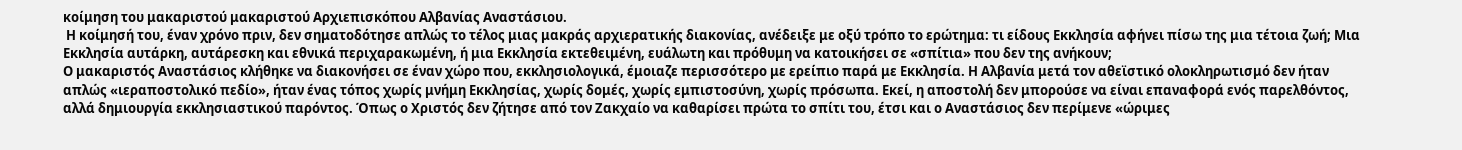κοίμηση του μακαριστού μακαριστού Αρχιεπισκόπου Αλβανίας Αναστάσιου.
 Η κοίμησή του, έναν χρόνο πριν, δεν σηματοδότησε απλώς το τέλος μιας μακράς αρχιερατικής διακονίας, ανέδειξε με οξύ τρόπο το ερώτημα: τι είδους Εκκλησία αφήνει πίσω της μια τέτοια ζωή; Μια Εκκλησία αυτάρκη, αυτάρεσκη και εθνικά περιχαρακωμένη, ή μια Εκκλησία εκτεθειμένη, ευάλωτη και πρόθυμη να κατοικήσει σε «σπίτια» που δεν της ανήκουν;
Ο μακαριστός Αναστάσιος κλήθηκε να διακονήσει σε έναν χώρο που, εκκλησιολογικά, έμοιαζε περισσότερο με ερείπιο παρά με Εκκλησία. Η Αλβανία μετά τον αθεϊστικό ολοκληρωτισμό δεν ήταν απλώς «ιεραποστολικό πεδίο», ήταν ένας τόπος χωρίς μνήμη Εκκλησίας, χωρίς δομές, χωρίς εμπιστοσύνη, χωρίς πρόσωπα. Εκεί, η αποστολή δεν μπορούσε να είναι επαναφορά ενός παρελθόντος, αλλά δημιουργία εκκλησιαστικού παρόντος. Όπως ο Χριστός δεν ζήτησε από τον Ζακχαίο να καθαρίσει πρώτα το σπίτι του, έτσι και ο Αναστάσιος δεν περίμενε «ώριμες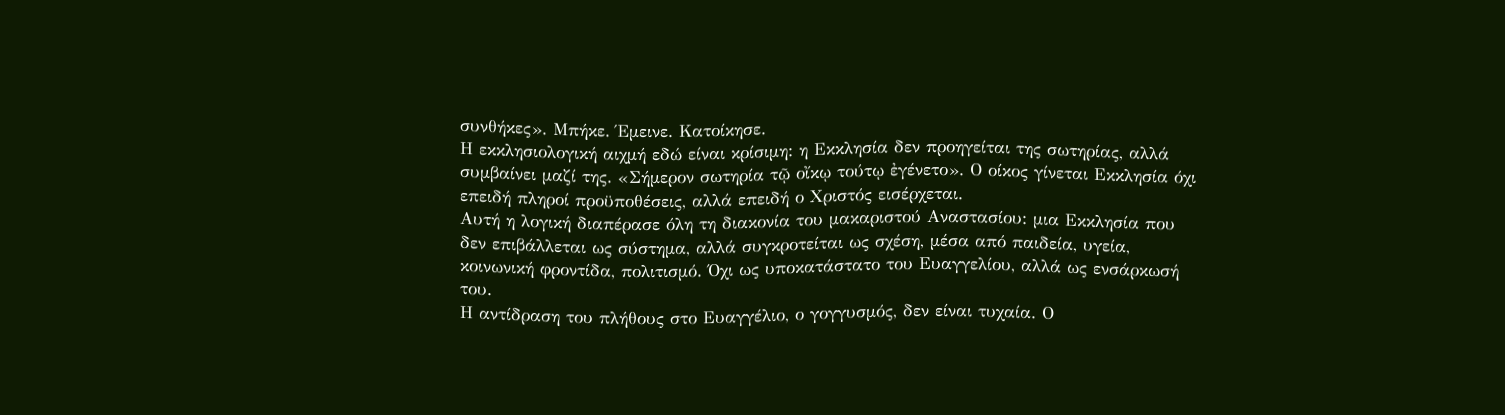συνθήκες». Μπήκε. Έμεινε. Κατοίκησε.
Η εκκλησιολογική αιχμή εδώ είναι κρίσιμη: η Εκκλησία δεν προηγείται της σωτηρίας, αλλά συμβαίνει μαζί της. «Σήμερον σωτηρία τῷ οἴκῳ τούτῳ ἐγένετο». Ο οίκος γίνεται Εκκλησία όχι επειδή πληροί προϋποθέσεις, αλλά επειδή ο Χριστός εισέρχεται.
Αυτή η λογική διαπέρασε όλη τη διακονία του μακαριστού Αναστασίου: μια Εκκλησία που δεν επιβάλλεται ως σύστημα, αλλά συγκροτείται ως σχέση, μέσα από παιδεία, υγεία, κοινωνική φροντίδα, πολιτισμό. Όχι ως υποκατάστατο του Ευαγγελίου, αλλά ως ενσάρκωσή του.
Η αντίδραση του πλήθους στο Ευαγγέλιο, ο γογγυσμός, δεν είναι τυχαία. Ο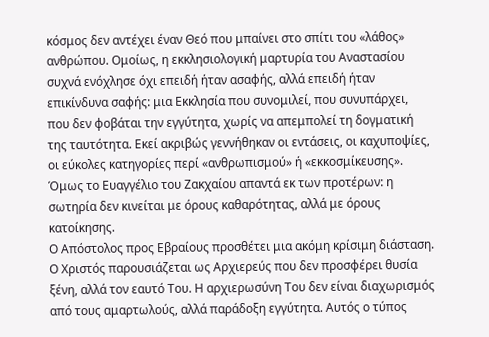κόσμος δεν αντέχει έναν Θεό που μπαίνει στο σπίτι του «λάθος» ανθρώπου. Ομοίως, η εκκλησιολογική μαρτυρία του Αναστασίου συχνά ενόχλησε όχι επειδή ήταν ασαφής, αλλά επειδή ήταν επικίνδυνα σαφής: μια Εκκλησία που συνομιλεί, που συνυπάρχει, που δεν φοβάται την εγγύτητα, χωρίς να απεμπολεί τη δογματική της ταυτότητα. Εκεί ακριβώς γεννήθηκαν οι εντάσεις, οι καχυποψίες, οι εύκολες κατηγορίες περί «ανθρωπισμού» ή «εκκοσμίκευσης».
Όμως το Ευαγγέλιο του Ζακχαίου απαντά εκ των προτέρων: η σωτηρία δεν κινείται με όρους καθαρότητας, αλλά με όρους κατοίκησης.
Ο Απόστολος προς Εβραίους προσθέτει μια ακόμη κρίσιμη διάσταση. Ο Χριστός παρουσιάζεται ως Αρχιερεύς που δεν προσφέρει θυσία ξένη, αλλά τον εαυτό Του. Η αρχιερωσύνη Του δεν είναι διαχωρισμός από τους αμαρτωλούς, αλλά παράδοξη εγγύτητα. Αυτός ο τύπος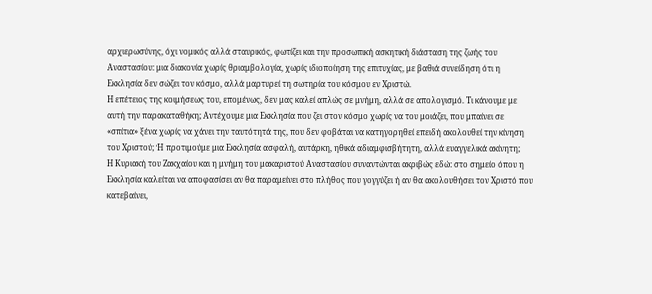αρχιερωσύνης, όχι νομικός αλλά σταυρικός, φωτίζει και την προσωπική ασκητική διάσταση της ζωής του Αναστασίου: μια διακονία χωρίς θριαμβολογία, χωρίς ιδιοποίηση της επιτυχίας, με βαθιά συνείδηση ότι η Εκκλησία δεν σώζει τον κόσμο, αλλά μαρτυρεί τη σωτηρία του κόσμου εν Χριστώ.
Η επέτειος της κοιμήσεως του, επομένως, δεν μας καλεί απλώς σε μνήμη, αλλά σε απολογισμό. Τι κάνουμε με αυτή την παρακαταθήκη; Αντέχουμε μια Εκκλησία που ζει στον κόσμο χωρίς να του μοιάζει, που μπαίνει σε «σπίτια» ξένα χωρίς να χάνει την ταυτότητά της, που δεν φοβάται να κατηγορηθεί επειδή ακολουθεί την κίνηση του Χριστού; Ή προτιμούμε μια Εκκλησία ασφαλή, αυτάρκη, ηθικά αδιαμφισβήτητη, αλλά ευαγγελικά ακίνητη;
Η Κυριακή του Ζακχαίου και η μνήμη του μακαριστού Αναστασίου συναντώνται ακριβώς εδώ: στο σημείο όπου η Εκκλησία καλείται να αποφασίσει αν θα παραμείνει στο πλήθος που γογγύζει ή αν θα ακολουθήσει τον Χριστό που κατεβαίνει,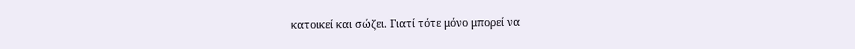κατοικεί και σώζει. Γιατί τότε μόνο μπορεί να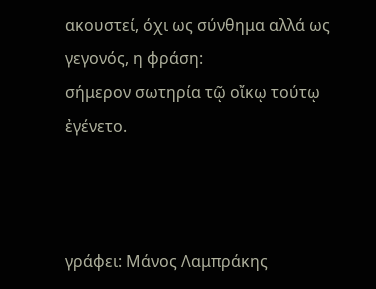ακουστεί, όχι ως σύνθημα αλλά ως γεγονός, η φράση:
σήμερον σωτηρία τῷ οἴκῳ τούτῳ ἐγένετο.



γράφει: Μάνος Λαμπράκης